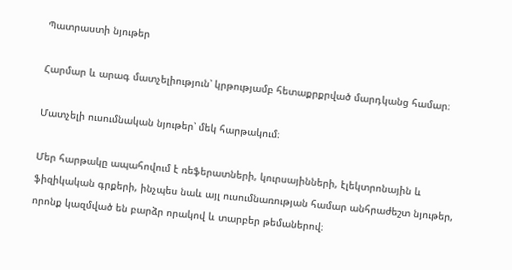Պատրաստի նյութեր

Հարմար և արագ մատչելիություն՝ կրթությամբ հետաքրքրված մարդկանց համար։

Մատչելի ուսումնական նյութեր՝ մեկ հարթակում։

Մեր հարթակը ապահովում է ռեֆերատների, կուրսայինների, էլեկտրոնային և ֆիզիկական գրքերի, ինչպես նաև այլ ուսումնառության համար անհրաժեշտ նյութեր, որոնք կազմված են բարձր որակով և տարբեր թեմաներով։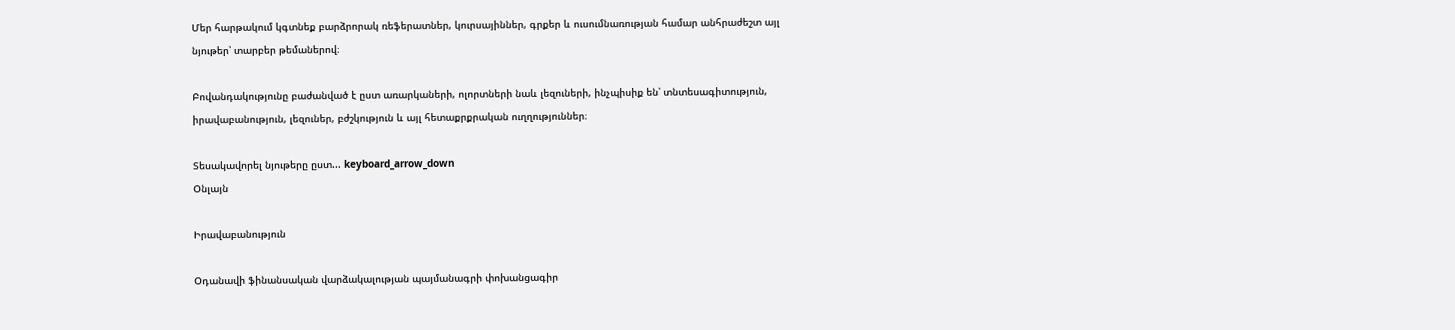Մեր հարթակում կգտնեք բարձրորակ ռեֆերատներ, կուրսայիններ, գրքեր և ուսումնառության համար անհրաժեշտ այլ նյութեր՝ տարբեր թեմաներով։

Բովանդակությունը բաժանված է ըստ առարկաների, ոլորտների նաև լեզուների, ինչպիսիք են՝ տնտեսագիտություն, իրավաբանություն, լեզուներ, բժշկություն և այլ հետաքրքրական ուղղություններ։

Տեսակավորել նյութերը ըստ... keyboard_arrow_down
Օնլայն

Իրավաբանություն

Օդանավի ֆինանսական վարձակալության պայմանագրի փոխանցագիր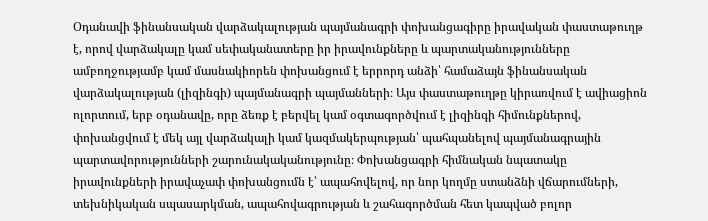Օդանավի ֆինանսական վարձակալության պայմանագրի փոխանցագիրը իրավական փաստաթուղթ է, որով վարձակալը կամ սեփականատերը իր իրավունքները և պարտականությունները ամբողջությամբ կամ մասնակիորեն փոխանցում է երրորդ անձի՝ համաձայն ֆինանսական վարձակալության (լիզինգի) պայմանագրի պայմանների։ Այս փաստաթուղթը կիրառվում է ավիացիոն ոլորտում, երբ օդանավը, որը ձեռք է բերվել կամ օգտագործվում է լիզինգի հիմունքներով, փոխանցվում է մեկ այլ վարձակալի կամ կազմակերպության՝ պահպանելով պայմանագրային պարտավորությունների շարունակականությունը։ Փոխանցագրի հիմնական նպատակը իրավունքների իրավաչափ փոխանցումն է՝ ապահովելով, որ նոր կողմը ստանձնի վճարումների, տեխնիկական սպասարկման, ապահովագրության և շահագործման հետ կապված բոլոր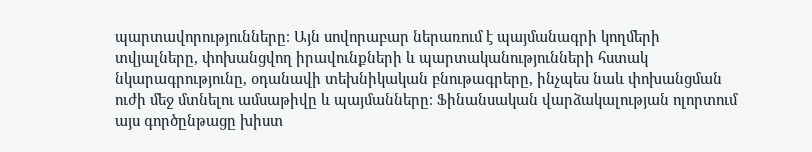պարտավորությունները։ Այն սովորաբար ներառում է պայմանագրի կողմերի տվյալները, փոխանցվող իրավունքների և պարտականությունների հստակ նկարագրությունը, օդանավի տեխնիկական բնութագրերը, ինչպես նաև փոխանցման ուժի մեջ մտնելու ամսաթիվը և պայմանները։ Ֆինանսական վարձակալության ոլորտում այս գործընթացը խիստ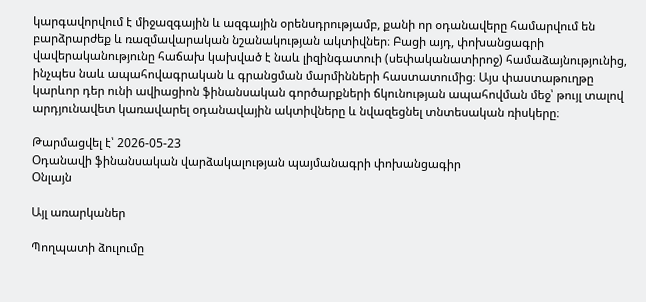կարգավորվում է միջազգային և ազգային օրենսդրությամբ, քանի որ օդանավերը համարվում են բարձրարժեք և ռազմավարական նշանակության ակտիվներ։ Բացի այդ, փոխանցագրի վավերականությունը հաճախ կախված է նաև լիզինգատուի (սեփականատիրոջ) համաձայնությունից, ինչպես նաև ապահովագրական և գրանցման մարմինների հաստատումից։ Այս փաստաթուղթը կարևոր դեր ունի ավիացիոն ֆինանսական գործարքների ճկունության ապահովման մեջ՝ թույլ տալով արդյունավետ կառավարել օդանավային ակտիվները և նվազեցնել տնտեսական ռիսկերը։

Թարմացվել է՝ 2026-05-23
Օդանավի ֆինանսական վարձակալության պայմանագրի փոխանցագիր
Օնլայն

Այլ առարկաներ

Պողպատի ձուլումը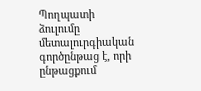Պողպատի ձուլումը մետալուրգիական գործընթաց է, որի ընթացքում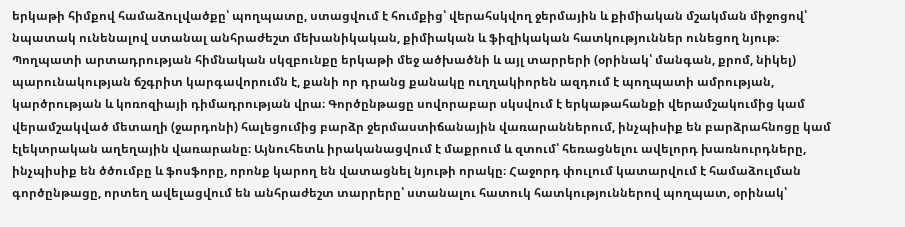երկաթի հիմքով համաձուլվածքը՝ պողպատը, ստացվում է հումքից՝ վերահսկվող ջերմային և քիմիական մշակման միջոցով՝ նպատակ ունենալով ստանալ անհրաժեշտ մեխանիկական, քիմիական և ֆիզիկական հատկություններ ունեցող նյութ։ Պողպատի արտադրության հիմնական սկզբունքը երկաթի մեջ ածխածնի և այլ տարրերի (օրինակ՝ մանգան, քրոմ, նիկել) պարունակության ճշգրիտ կարգավորումն է, քանի որ դրանց քանակը ուղղակիորեն ազդում է պողպատի ամրության, կարծրության և կոռոզիայի դիմադրության վրա։ Գործընթացը սովորաբար սկսվում է երկաթահանքի վերամշակումից կամ վերամշակված մետաղի (ջարդոնի) հալեցումից բարձր ջերմաստիճանային վառարաններում, ինչպիսիք են բարձրահնոցը կամ էլեկտրական աղեղային վառարանը։ Այնուհետև իրականացվում է մաքրում և զտում՝ հեռացնելու ավելորդ խառնուրդները, ինչպիսիք են ծծումբը և ֆոսֆորը, որոնք կարող են վատացնել նյութի որակը։ Հաջորդ փուլում կատարվում է համաձուլման գործընթացը, որտեղ ավելացվում են անհրաժեշտ տարրերը՝ ստանալու հատուկ հատկություններով պողպատ, օրինակ՝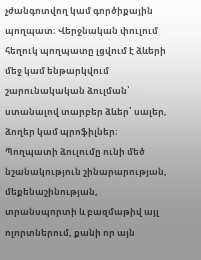չժանգոտվող կամ գործիքային պողպատ։ Վերջնական փուլում հեղուկ պողպատը լցվում է ձևերի մեջ կամ ենթարկվում շարունակական ձուլման՝ ստանալով տարբեր ձևեր՝ սալեր, ձողեր կամ պրոֆիլներ։ Պողպատի ձուլումը ունի մեծ նշանակություն շինարարության, մեքենաշինության, տրանսպորտի և բազմաթիվ այլ ոլորտներում, քանի որ այն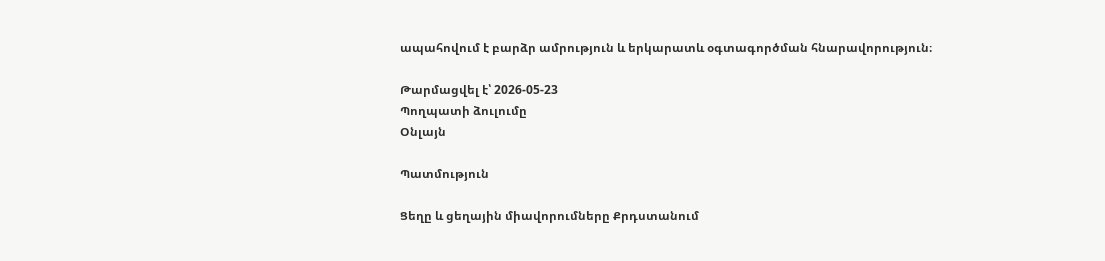ապահովում է բարձր ամրություն և երկարատև օգտագործման հնարավորություն։

Թարմացվել է՝ 2026-05-23
Պողպատի ձուլումը
Օնլայն

Պատմություն

Ցեղը և ցեղային միավորումները Քրդստանում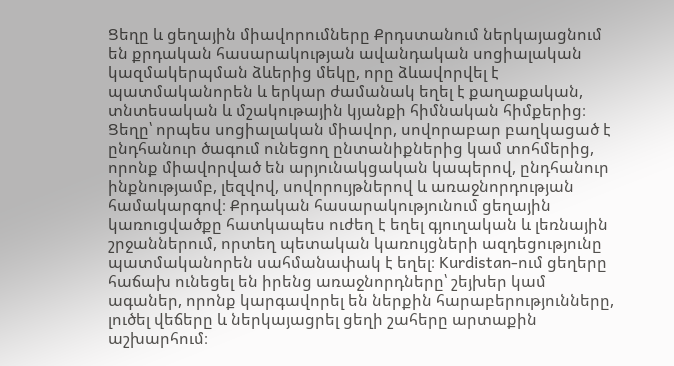Ցեղը և ցեղային միավորումները Քրդստանում ներկայացնում են քրդական հասարակության ավանդական սոցիալական կազմակերպման ձևերից մեկը, որը ձևավորվել է պատմականորեն և երկար ժամանակ եղել է քաղաքական, տնտեսական և մշակութային կյանքի հիմնական հիմքերից։ Ցեղը՝ որպես սոցիալական միավոր, սովորաբար բաղկացած է ընդհանուր ծագում ունեցող ընտանիքներից կամ տոհմերից, որոնք միավորված են արյունակցական կապերով, ընդհանուր ինքնությամբ, լեզվով, սովորույթներով և առաջնորդության համակարգով։ Քրդական հասարակությունում ցեղային կառուցվածքը հատկապես ուժեղ է եղել գյուղական և լեռնային շրջաններում, որտեղ պետական կառույցների ազդեցությունը պատմականորեն սահմանափակ է եղել։ Kurdistan-ում ցեղերը հաճախ ունեցել են իրենց առաջնորդները՝ շեյխեր կամ ագաներ, որոնք կարգավորել են ներքին հարաբերությունները, լուծել վեճերը և ներկայացրել ցեղի շահերը արտաքին աշխարհում։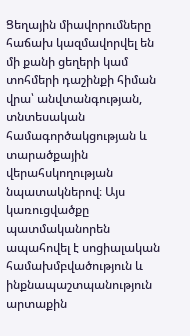Ցեղային միավորումները հաճախ կազմավորվել են մի քանի ցեղերի կամ տոհմերի դաշինքի հիման վրա՝ անվտանգության, տնտեսական համագործակցության և տարածքային վերահսկողության նպատակներով։ Այս կառուցվածքը պատմականորեն ապահովել է սոցիալական համախմբվածություն և ինքնապաշտպանություն արտաքին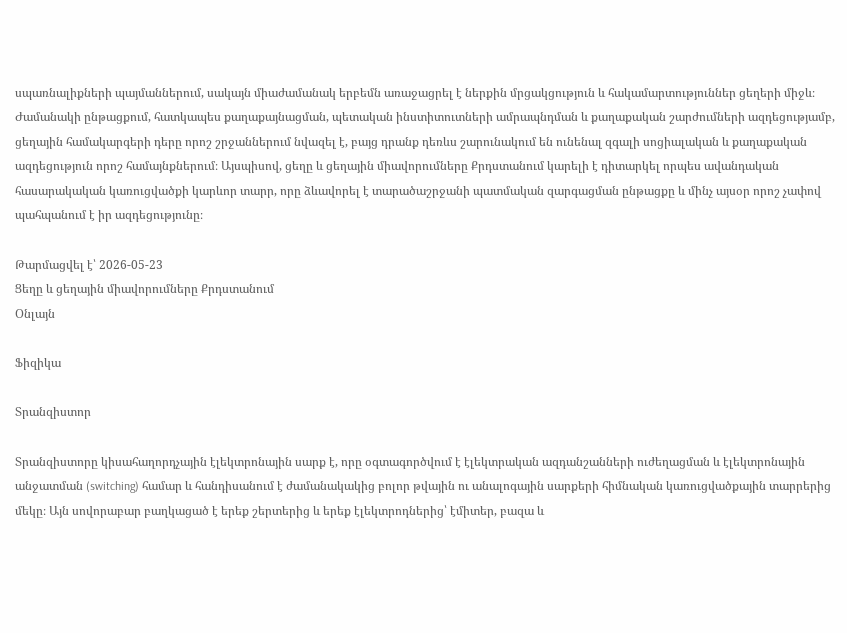սպառնալիքների պայմաններում, սակայն միաժամանակ երբեմն առաջացրել է ներքին մրցակցություն և հակամարտություններ ցեղերի միջև։ Ժամանակի ընթացքում, հատկապես քաղաքայնացման, պետական ինստիտուտների ամրապնդման և քաղաքական շարժումների ազդեցությամբ, ցեղային համակարգերի դերը որոշ շրջաններում նվազել է, բայց դրանք դեռևս շարունակում են ունենալ զգալի սոցիալական և քաղաքական ազդեցություն որոշ համայնքներում։ Այսպիսով, ցեղը և ցեղային միավորումները Քրդստանում կարելի է դիտարկել որպես ավանդական հասարակական կառուցվածքի կարևոր տարր, որը ձևավորել է տարածաշրջանի պատմական զարգացման ընթացքը և մինչ այսօր որոշ չափով պահպանում է իր ազդեցությունը։

Թարմացվել է՝ 2026-05-23
Ցեղը և ցեղային միավորումները Քրդստանում
Օնլայն

Ֆիզիկա

Տրանզիստոր

Տրանզիստորը կիսահաղորդչային էլեկտրոնային սարք է, որը օգտագործվում է էլեկտրական ազդանշանների ուժեղացման և էլեկտրոնային անջատման (switching) համար և հանդիսանում է ժամանակակից բոլոր թվային ու անալոգային սարքերի հիմնական կառուցվածքային տարրերից մեկը։ Այն սովորաբար բաղկացած է երեք շերտերից և երեք էլեկտրոդներից՝ էմիտեր, բազա և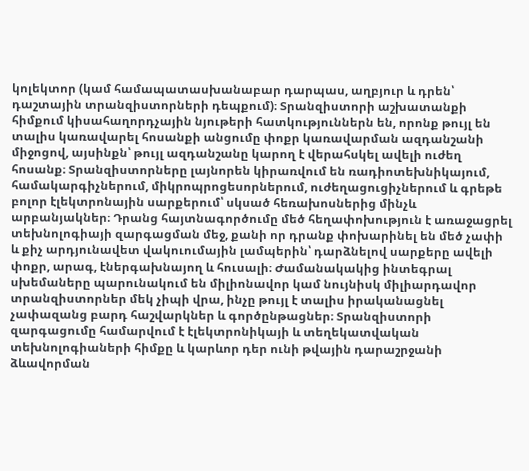կոլեկտոր (կամ համապատասխանաբար դարպաս, աղբյուր և դրեն՝ դաշտային տրանզիստորների դեպքում)։ Տրանզիստորի աշխատանքի հիմքում կիսահաղորդչային նյութերի հատկություններն են, որոնք թույլ են տալիս կառավարել հոսանքի անցումը փոքր կառավարման ազդանշանի միջոցով, այսինքն՝ թույլ ազդանշանը կարող է վերահսկել ավելի ուժեղ հոսանք։ Տրանզիստորները լայնորեն կիրառվում են ռադիոտեխնիկայում, համակարգիչներում, միկրոպրոցեսորներում, ուժեղացուցիչներում և գրեթե բոլոր էլեկտրոնային սարքերում՝ սկսած հեռախոսներից մինչև արբանյակներ։ Դրանց հայտնագործումը մեծ հեղափոխություն է առաջացրել տեխնոլոգիայի զարգացման մեջ, քանի որ դրանք փոխարինել են մեծ չափի և քիչ արդյունավետ վակուումային լամպերին՝ դարձնելով սարքերը ավելի փոքր, արագ, էներգախնայող և հուսալի։ Ժամանակակից ինտեգրալ սխեմաները պարունակում են միլիոնավոր կամ նույնիսկ միլիարդավոր տրանզիստորներ մեկ չիպի վրա, ինչը թույլ է տալիս իրականացնել չափազանց բարդ հաշվարկներ և գործընթացներ։ Տրանզիստորի զարգացումը համարվում է էլեկտրոնիկայի և տեղեկատվական տեխնոլոգիաների հիմքը և կարևոր դեր ունի թվային դարաշրջանի ձևավորման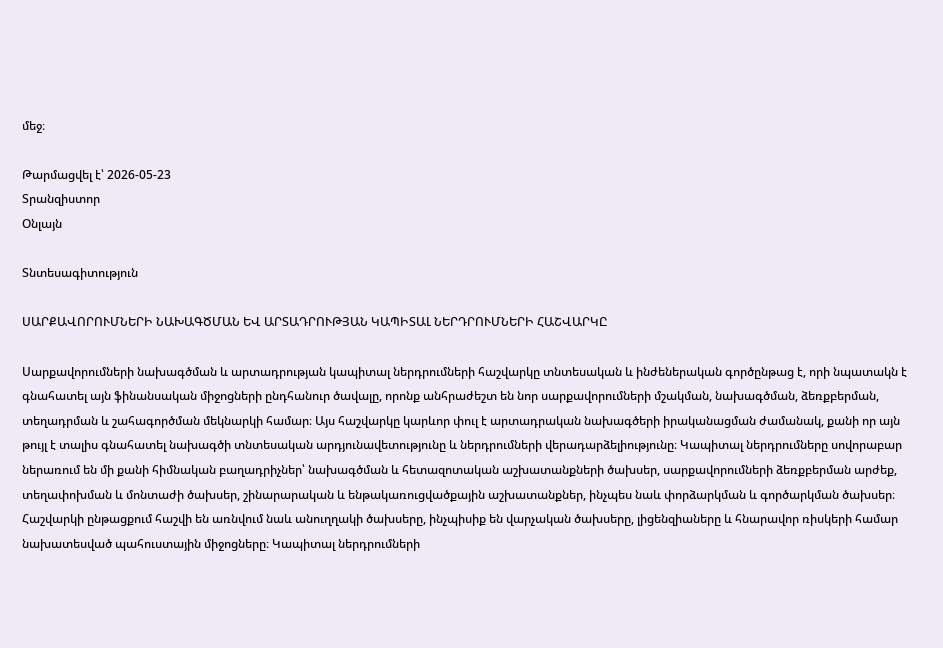մեջ։

Թարմացվել է՝ 2026-05-23
Տրանզիստոր
Օնլայն

Տնտեսագիտություն

ՍԱՐՔԱՎՈՐՈՒՄՆԵՐԻ ՆԱԽԱԳԾՄԱՆ ԵՎ ԱՐՏԱԴՐՈՒԹՅԱՆ ԿԱՊԻՏԱԼ ՆԵՐԴՐՈՒՄՆԵՐԻ ՀԱՇՎԱՐԿԸ

Սարքավորումների նախագծման և արտադրության կապիտալ ներդրումների հաշվարկը տնտեսական և ինժեներական գործընթաց է, որի նպատակն է գնահատել այն ֆինանսական միջոցների ընդհանուր ծավալը, որոնք անհրաժեշտ են նոր սարքավորումների մշակման, նախագծման, ձեռքբերման, տեղադրման և շահագործման մեկնարկի համար։ Այս հաշվարկը կարևոր փուլ է արտադրական նախագծերի իրականացման ժամանակ, քանի որ այն թույլ է տալիս գնահատել նախագծի տնտեսական արդյունավետությունը և ներդրումների վերադարձելիությունը։ Կապիտալ ներդրումները սովորաբար ներառում են մի քանի հիմնական բաղադրիչներ՝ նախագծման և հետազոտական աշխատանքների ծախսեր, սարքավորումների ձեռքբերման արժեք, տեղափոխման և մոնտաժի ծախսեր, շինարարական և ենթակառուցվածքային աշխատանքներ, ինչպես նաև փորձարկման և գործարկման ծախսեր։ Հաշվարկի ընթացքում հաշվի են առնվում նաև անուղղակի ծախսերը, ինչպիսիք են վարչական ծախսերը, լիցենզիաները և հնարավոր ռիսկերի համար նախատեսված պահուստային միջոցները։ Կապիտալ ներդրումների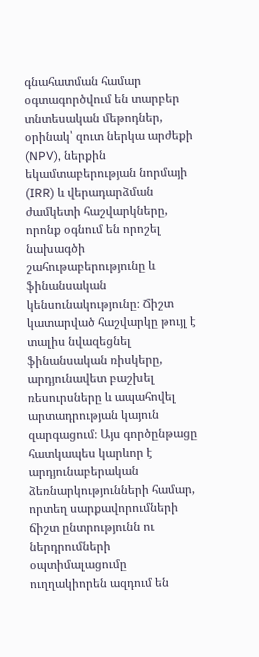գնահատման համար օգտագործվում են տարբեր տնտեսական մեթոդներ, օրինակ՝ զուտ ներկա արժեքի (NPV), ներքին եկամտաբերության նորմայի (IRR) և վերադարձման ժամկետի հաշվարկները, որոնք օգնում են որոշել նախագծի շահութաբերությունը և ֆինանսական կենսունակությունը։ Ճիշտ կատարված հաշվարկը թույլ է տալիս նվազեցնել ֆինանսական ռիսկերը, արդյունավետ բաշխել ռեսուրսները և ապահովել արտադրության կայուն զարգացում։ Այս գործընթացը հատկապես կարևոր է արդյունաբերական ձեռնարկությունների համար, որտեղ սարքավորումների ճիշտ ընտրությունն ու ներդրումների օպտիմալացումը ուղղակիորեն ազդում են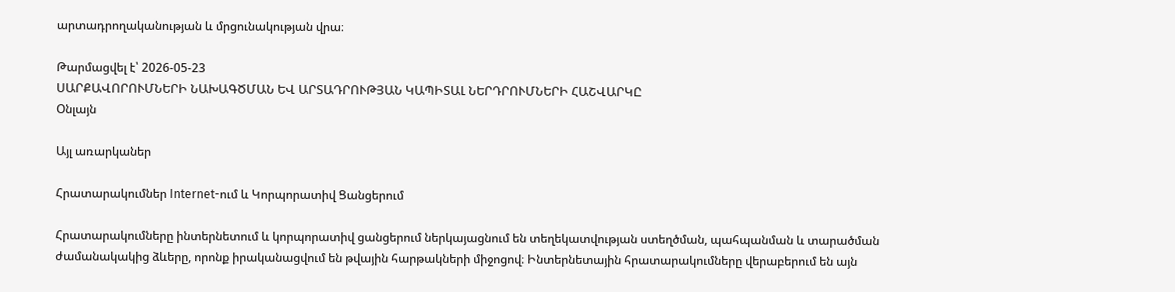արտադրողականության և մրցունակության վրա։

Թարմացվել է՝ 2026-05-23
ՍԱՐՔԱՎՈՐՈՒՄՆԵՐԻ ՆԱԽԱԳԾՄԱՆ ԵՎ ԱՐՏԱԴՐՈՒԹՅԱՆ ԿԱՊԻՏԱԼ ՆԵՐԴՐՈՒՄՆԵՐԻ ՀԱՇՎԱՐԿԸ
Օնլայն

Այլ առարկաներ

Հրատարակումներ Internet-ում և Կորպորատիվ Ցանցերում

Հրատարակումները ինտերնետում և կորպորատիվ ցանցերում ներկայացնում են տեղեկատվության ստեղծման, պահպանման և տարածման ժամանակակից ձևերը, որոնք իրականացվում են թվային հարթակների միջոցով։ Ինտերնետային հրատարակումները վերաբերում են այն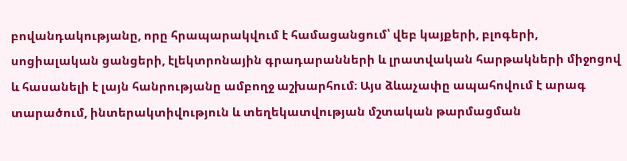բովանդակությանը, որը հրապարակվում է համացանցում՝ վեբ կայքերի, բլոգերի, սոցիալական ցանցերի, էլեկտրոնային գրադարանների և լրատվական հարթակների միջոցով և հասանելի է լայն հանրությանը ամբողջ աշխարհում։ Այս ձևաչափը ապահովում է արագ տարածում, ինտերակտիվություն և տեղեկատվության մշտական թարմացման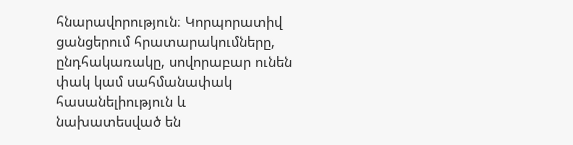հնարավորություն։ Կորպորատիվ ցանցերում հրատարակումները, ընդհակառակը, սովորաբար ունեն փակ կամ սահմանափակ հասանելիություն և նախատեսված են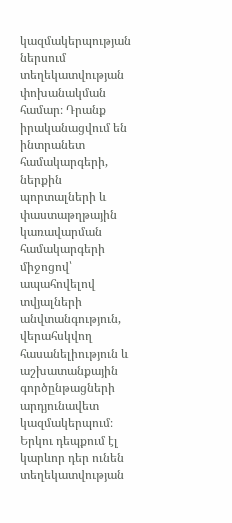կազմակերպության ներսում տեղեկատվության փոխանակման համար։ Դրանք իրականացվում են ինտրանետ համակարգերի, ներքին պորտալների և փաստաթղթային կառավարման համակարգերի միջոցով՝ ապահովելով տվյալների անվտանգություն, վերահսկվող հասանելիություն և աշխատանքային գործընթացների արդյունավետ կազմակերպում։ Երկու դեպքում էլ կարևոր դեր ունեն տեղեկատվության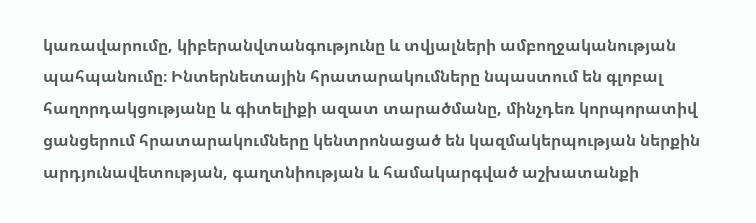կառավարումը, կիբերանվտանգությունը և տվյալների ամբողջականության պահպանումը։ Ինտերնետային հրատարակումները նպաստում են գլոբալ հաղորդակցությանը և գիտելիքի ազատ տարածմանը, մինչդեռ կորպորատիվ ցանցերում հրատարակումները կենտրոնացած են կազմակերպության ներքին արդյունավետության, գաղտնիության և համակարգված աշխատանքի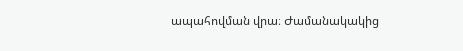ապահովման վրա։ Ժամանակակից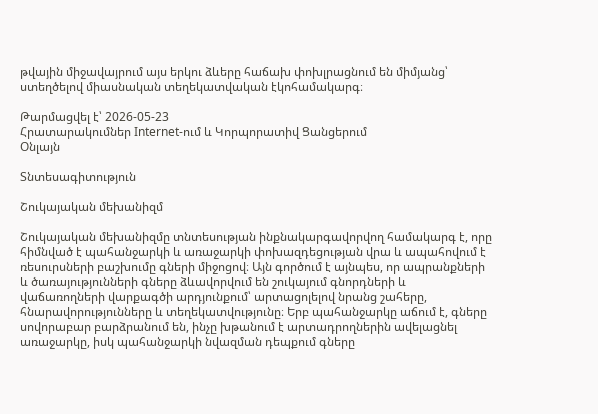թվային միջավայրում այս երկու ձևերը հաճախ փոխլրացնում են միմյանց՝ ստեղծելով միասնական տեղեկատվական էկոհամակարգ։

Թարմացվել է՝ 2026-05-23
Հրատարակումներ Internet-ում և Կորպորատիվ Ցանցերում
Օնլայն

Տնտեսագիտություն

Շուկայական մեխանիզմ

Շուկայական մեխանիզմը տնտեսության ինքնակարգավորվող համակարգ է, որը հիմնված է պահանջարկի և առաջարկի փոխազդեցության վրա և ապահովում է ռեսուրսների բաշխումը գների միջոցով։ Այն գործում է այնպես, որ ապրանքների և ծառայությունների գները ձևավորվում են շուկայում գնորդների և վաճառողների վարքագծի արդյունքում՝ արտացոլելով նրանց շահերը, հնարավորությունները և տեղեկատվությունը։ Երբ պահանջարկը աճում է, գները սովորաբար բարձրանում են, ինչը խթանում է արտադրողներին ավելացնել առաջարկը, իսկ պահանջարկի նվազման դեպքում գները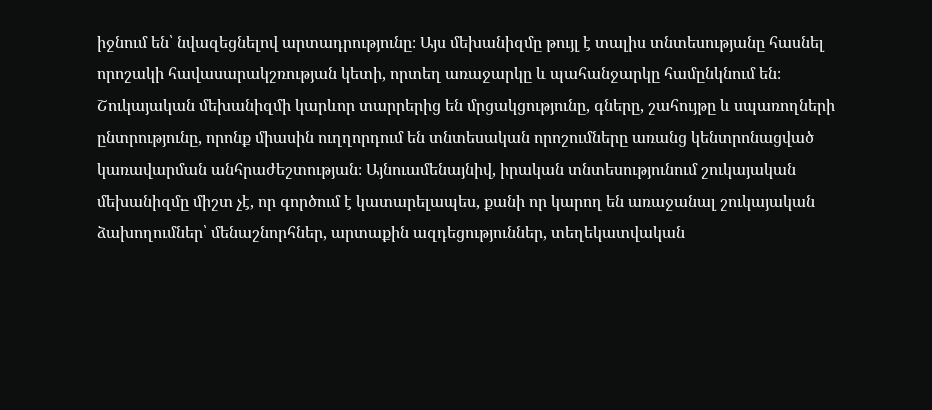իջնում են՝ նվազեցնելով արտադրությունը։ Այս մեխանիզմը թույլ է տալիս տնտեսությանը հասնել որոշակի հավասարակշռության կետի, որտեղ առաջարկը և պահանջարկը համընկնում են։ Շուկայական մեխանիզմի կարևոր տարրերից են մրցակցությունը, գները, շահույթը և սպառողների ընտրությունը, որոնք միասին ուղղորդում են տնտեսական որոշումները առանց կենտրոնացված կառավարման անհրաժեշտության։ Այնուամենայնիվ, իրական տնտեսությունում շուկայական մեխանիզմը միշտ չէ, որ գործում է կատարելապես, քանի որ կարող են առաջանալ շուկայական ձախողումներ՝ մենաշնորհներ, արտաքին ազդեցություններ, տեղեկատվական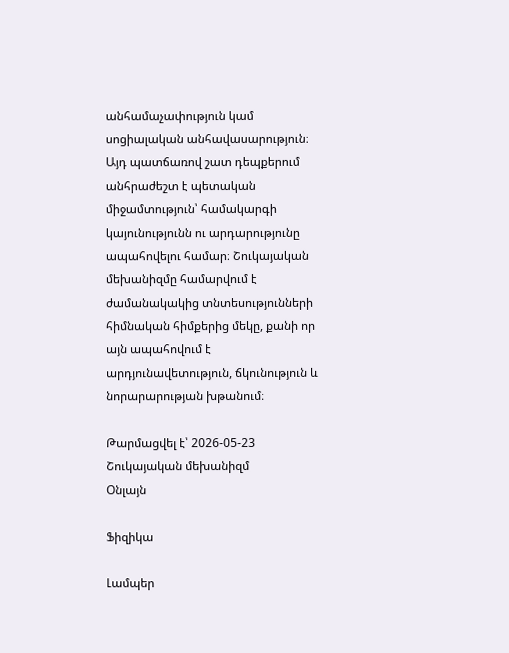անհամաչափություն կամ սոցիալական անհավասարություն։ Այդ պատճառով շատ դեպքերում անհրաժեշտ է պետական միջամտություն՝ համակարգի կայունությունն ու արդարությունը ապահովելու համար։ Շուկայական մեխանիզմը համարվում է ժամանակակից տնտեսությունների հիմնական հիմքերից մեկը, քանի որ այն ապահովում է արդյունավետություն, ճկունություն և նորարարության խթանում։

Թարմացվել է՝ 2026-05-23
Շուկայական մեխանիզմ
Օնլայն

Ֆիզիկա

Լամպեր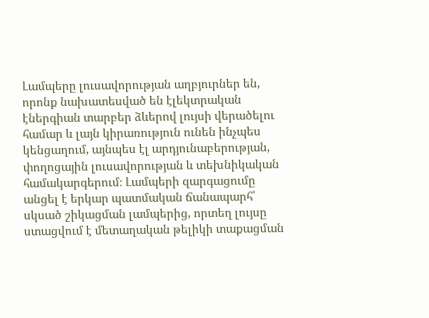Լամպերը լուսավորության աղբյուրներ են, որոնք նախատեսված են էլեկտրական էներգիան տարբեր ձևերով լույսի վերածելու համար և լայն կիրառություն ունեն ինչպես կենցաղում, այնպես էլ արդյունաբերության, փողոցային լուսավորության և տեխնիկական համակարգերում։ Լամպերի զարգացումը անցել է երկար պատմական ճանապարհ՝ սկսած շիկացման լամպերից, որտեղ լույսը ստացվում է մետաղական թելիկի տաքացման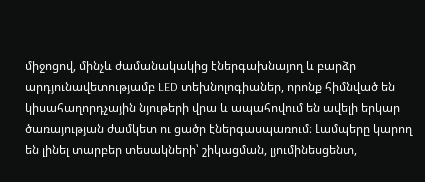միջոցով, մինչև ժամանակակից էներգախնայող և բարձր արդյունավետությամբ LED տեխնոլոգիաներ, որոնք հիմնված են կիսահաղորդչային նյութերի վրա և ապահովում են ավելի երկար ծառայության ժամկետ ու ցածր էներգասպառում։ Լամպերը կարող են լինել տարբեր տեսակների՝ շիկացման, լյումինեսցենտ,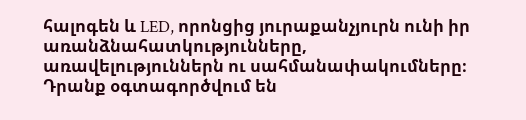հալոգեն և LED, որոնցից յուրաքանչյուրն ունի իր առանձնահատկությունները, առավելություններն ու սահմանափակումները։ Դրանք օգտագործվում են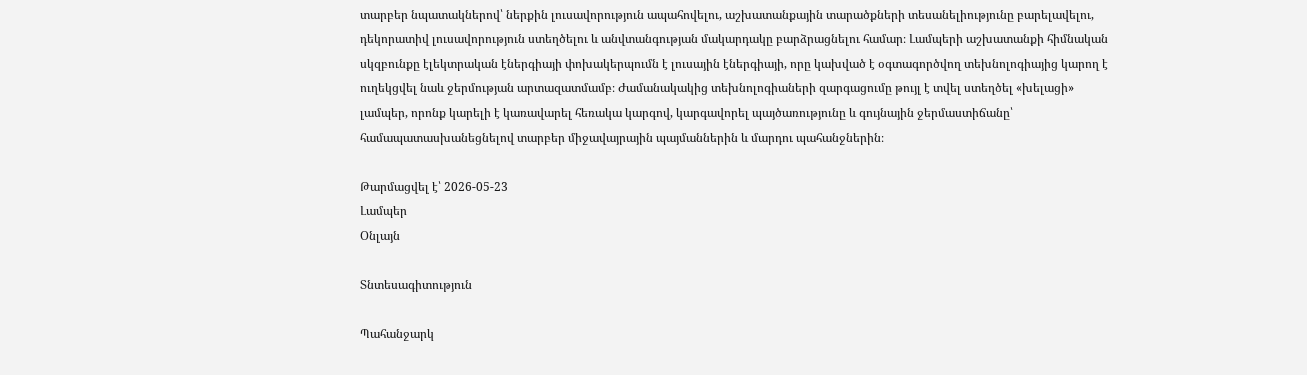տարբեր նպատակներով՝ ներքին լուսավորություն ապահովելու, աշխատանքային տարածքների տեսանելիությունը բարելավելու, դեկորատիվ լուսավորություն ստեղծելու և անվտանգության մակարդակը բարձրացնելու համար։ Լամպերի աշխատանքի հիմնական սկզբունքը էլեկտրական էներգիայի փոխակերպումն է լուսային էներգիայի, որը կախված է օգտագործվող տեխնոլոգիայից կարող է ուղեկցվել նաև ջերմության արտազատմամբ։ Ժամանակակից տեխնոլոգիաների զարգացումը թույլ է տվել ստեղծել «խելացի» լամպեր, որոնք կարելի է կառավարել հեռակա կարգով, կարգավորել պայծառությունը և գույնային ջերմաստիճանը՝ համապատասխանեցնելով տարբեր միջավայրային պայմաններին և մարդու պահանջներին։

Թարմացվել է՝ 2026-05-23
Լամպեր
Օնլայն

Տնտեսագիտություն

Պահանջարկ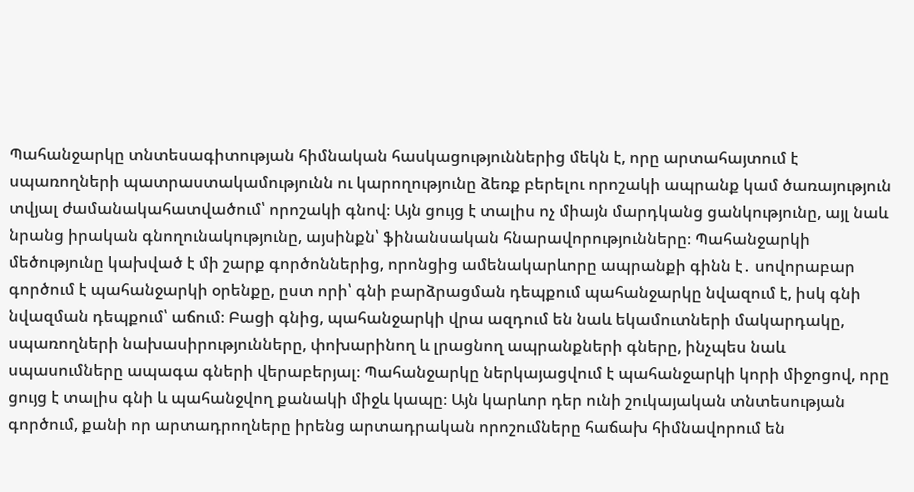Պահանջարկը տնտեսագիտության հիմնական հասկացություններից մեկն է, որը արտահայտում է սպառողների պատրաստակամությունն ու կարողությունը ձեռք բերելու որոշակի ապրանք կամ ծառայություն տվյալ ժամանակահատվածում՝ որոշակի գնով։ Այն ցույց է տալիս ոչ միայն մարդկանց ցանկությունը, այլ նաև նրանց իրական գնողունակությունը, այսինքն՝ ֆինանսական հնարավորությունները։ Պահանջարկի մեծությունը կախված է մի շարք գործոններից, որոնցից ամենակարևորը ապրանքի գինն է․ սովորաբար գործում է պահանջարկի օրենքը, ըստ որի՝ գնի բարձրացման դեպքում պահանջարկը նվազում է, իսկ գնի նվազման դեպքում՝ աճում։ Բացի գնից, պահանջարկի վրա ազդում են նաև եկամուտների մակարդակը, սպառողների նախասիրությունները, փոխարինող և լրացնող ապրանքների գները, ինչպես նաև սպասումները ապագա գների վերաբերյալ։ Պահանջարկը ներկայացվում է պահանջարկի կորի միջոցով, որը ցույց է տալիս գնի և պահանջվող քանակի միջև կապը։ Այն կարևոր դեր ունի շուկայական տնտեսության գործում, քանի որ արտադրողները իրենց արտադրական որոշումները հաճախ հիմնավորում են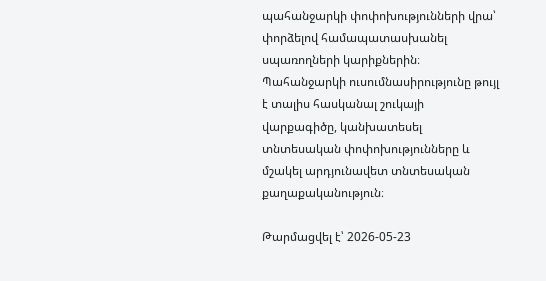պահանջարկի փոփոխությունների վրա՝ փորձելով համապատասխանել սպառողների կարիքներին։ Պահանջարկի ուսումնասիրությունը թույլ է տալիս հասկանալ շուկայի վարքագիծը, կանխատեսել տնտեսական փոփոխությունները և մշակել արդյունավետ տնտեսական քաղաքականություն։

Թարմացվել է՝ 2026-05-23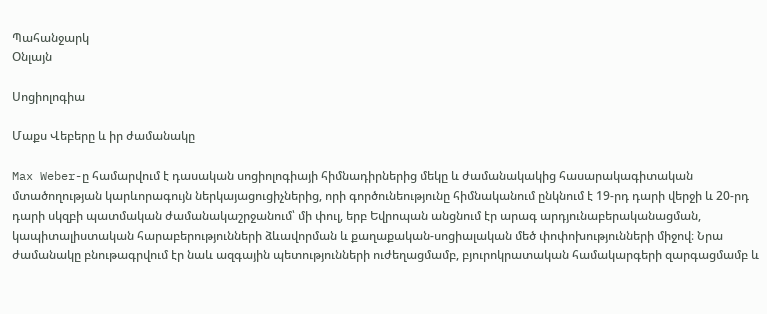Պահանջարկ
Օնլայն

Սոցիոլոգիա

Մաքս Վեբերը և իր ժամանակը

Max Weber-ը համարվում է դասական սոցիոլոգիայի հիմնադիրներից մեկը և ժամանակակից հասարակագիտական մտածողության կարևորագույն ներկայացուցիչներից, որի գործունեությունը հիմնականում ընկնում է 19-րդ դարի վերջի և 20-րդ դարի սկզբի պատմական ժամանակաշրջանում՝ մի փուլ, երբ Եվրոպան անցնում էր արագ արդյունաբերականացման, կապիտալիստական հարաբերությունների ձևավորման և քաղաքական-սոցիալական մեծ փոփոխությունների միջով։ Նրա ժամանակը բնութագրվում էր նաև ազգային պետությունների ուժեղացմամբ, բյուրոկրատական համակարգերի զարգացմամբ և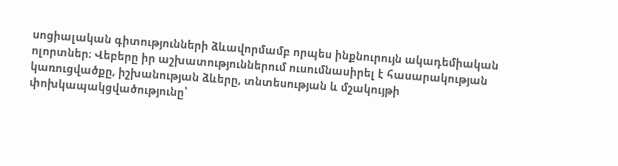սոցիալական գիտությունների ձևավորմամբ որպես ինքնուրույն ակադեմիական ոլորտներ։ Վեբերը իր աշխատություններում ուսումնասիրել է հասարակության կառուցվածքը, իշխանության ձևերը, տնտեսության և մշակույթի փոխկապակցվածությունը՝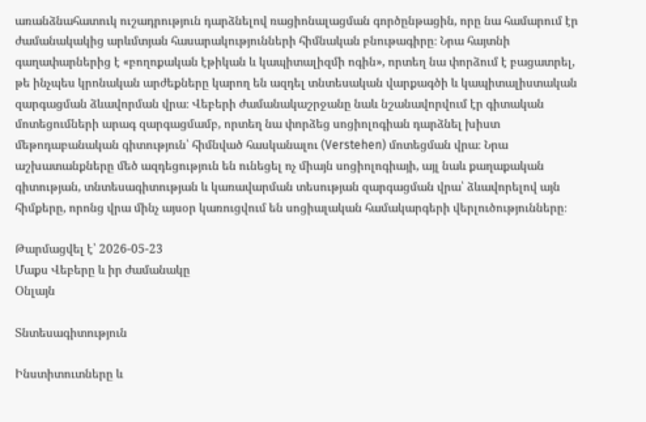առանձնահատուկ ուշադրություն դարձնելով ռացիոնալացման գործընթացին, որը նա համարում էր ժամանակակից արևմտյան հասարակությունների հիմնական բնութագիրը։ Նրա հայտնի գաղափարներից է «բողոքական էթիկան և կապիտալիզմի ոգին», որտեղ նա փորձում է բացատրել, թե ինչպես կրոնական արժեքները կարող են ազդել տնտեսական վարքագծի և կապիտալիստական զարգացման ձևավորման վրա։ Վեբերի ժամանակաշրջանը նաև նշանավորվում էր գիտական մոտեցումների արագ զարգացմամբ, որտեղ նա փորձեց սոցիոլոգիան դարձնել խիստ մեթոդաբանական գիտություն՝ հիմնված հասկանալու (Verstehen) մոտեցման վրա։ Նրա աշխատանքները մեծ ազդեցություն են ունեցել ոչ միայն սոցիոլոգիայի, այլ նաև քաղաքական գիտության, տնտեսագիտության և կառավարման տեսության զարգացման վրա՝ ձևավորելով այն հիմքերը, որոնց վրա մինչ այսօր կառուցվում են սոցիալական համակարգերի վերլուծությունները։

Թարմացվել է՝ 2026-05-23
Մաքս Վեբերը և իր ժամանակը
Օնլայն

Տնտեսագիտություն

Ինստիտուտները և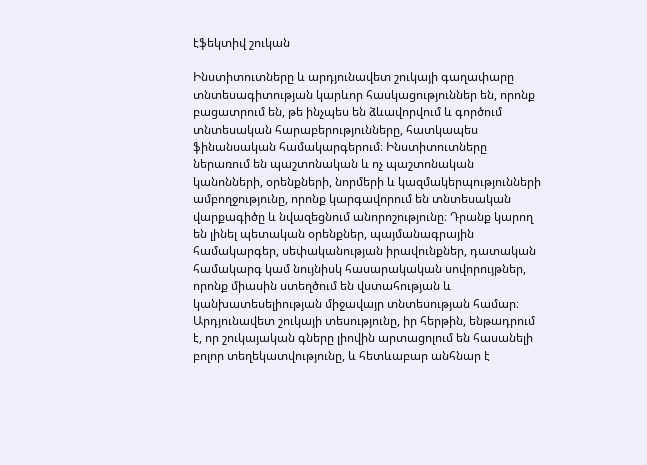էֆեկտիվ շուկան

Ինստիտուտները և արդյունավետ շուկայի գաղափարը տնտեսագիտության կարևոր հասկացություններ են, որոնք բացատրում են, թե ինչպես են ձևավորվում և գործում տնտեսական հարաբերությունները, հատկապես ֆինանսական համակարգերում։ Ինստիտուտները ներառում են պաշտոնական և ոչ պաշտոնական կանոնների, օրենքների, նորմերի և կազմակերպությունների ամբողջությունը, որոնք կարգավորում են տնտեսական վարքագիծը և նվազեցնում անորոշությունը։ Դրանք կարող են լինել պետական օրենքներ, պայմանագրային համակարգեր, սեփականության իրավունքներ, դատական համակարգ կամ նույնիսկ հասարակական սովորույթներ, որոնք միասին ստեղծում են վստահության և կանխատեսելիության միջավայր տնտեսության համար։ Արդյունավետ շուկայի տեսությունը, իր հերթին, ենթադրում է, որ շուկայական գները լիովին արտացոլում են հասանելի բոլոր տեղեկատվությունը, և հետևաբար անհնար է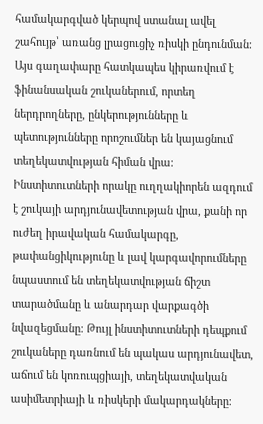համակարգված կերպով ստանալ ավել շահույթ՝ առանց լրացուցիչ ռիսկի ընդունման։ Այս գաղափարը հատկապես կիրառվում է ֆինանսական շուկաներում, որտեղ ներդրողները, ընկերությունները և պետությունները որոշումներ են կայացնում տեղեկատվության հիման վրա։ Ինստիտուտների որակը ուղղակիորեն ազդում է շուկայի արդյունավետության վրա, քանի որ ուժեղ իրավական համակարգը, թափանցիկությունը և լավ կարգավորումները նպաստում են տեղեկատվության ճիշտ տարածմանը և անարդար վարքագծի նվազեցմանը։ Թույլ ինստիտուտների դեպքում շուկաները դառնում են պակաս արդյունավետ, աճում են կոռուպցիայի, տեղեկատվական ասիմետրիայի և ռիսկերի մակարդակները։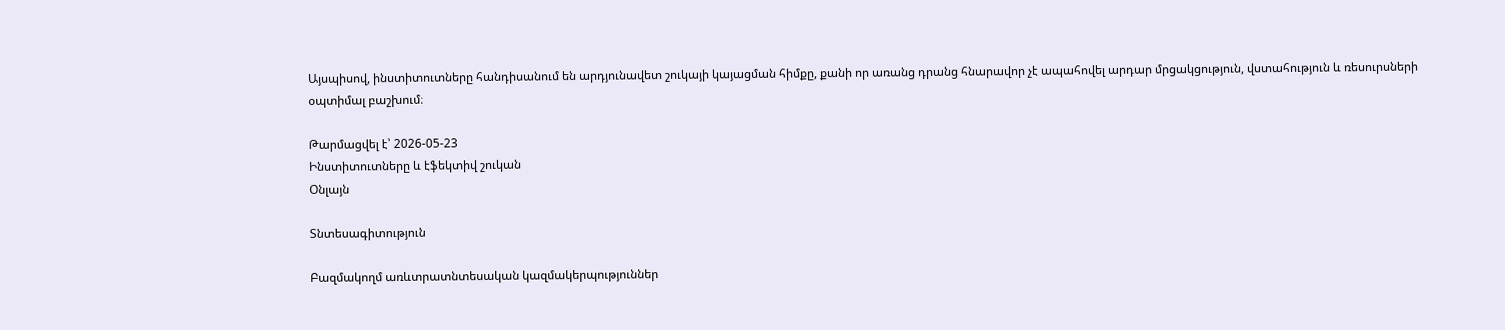Այսպիսով, ինստիտուտները հանդիսանում են արդյունավետ շուկայի կայացման հիմքը, քանի որ առանց դրանց հնարավոր չէ ապահովել արդար մրցակցություն, վստահություն և ռեսուրսների օպտիմալ բաշխում։

Թարմացվել է՝ 2026-05-23
Ինստիտուտները և էֆեկտիվ շուկան
Օնլայն

Տնտեսագիտություն

Բազմակողմ առևտրատնտեսական կազմակերպություններ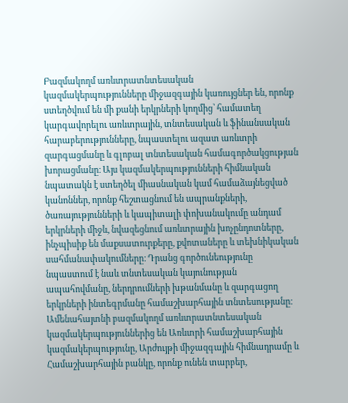Բազմակողմ առևտրատնտեսական կազմակերպությունները միջազգային կառույցներ են, որոնք ստեղծվում են մի քանի երկրների կողմից՝ համատեղ կարգավորելու առևտրային, տնտեսական և ֆինանսական հարաբերությունները, նպաստելու ազատ առևտրի զարգացմանը և գլոբալ տնտեսական համագործակցության խորացմանը։ Այս կազմակերպությունների հիմնական նպատակն է ստեղծել միասնական կամ համաձայնեցված կանոններ, որոնք հեշտացնում են ապրանքների, ծառայությունների և կապիտալի փոխանակումը անդամ երկրների միջև, նվազեցնում առևտրային խոչընդոտները, ինչպիսիք են մաքսատուրքերը, քվոտաները և տեխնիկական սահմանափակումները։ Դրանց գործունեությունը նպաստում է նաև տնտեսական կայունության ապահովմանը, ներդրումների խթանմանը և զարգացող երկրների ինտեգրմանը համաշխարհային տնտեսությանը։ Ամենահայտնի բազմակողմ առևտրատնտեսական կազմակերպություններից են Առևտրի համաշխարհային կազմակերպությունը, Արժույթի միջազգային հիմնադրամը և Համաշխարհային բանկը, որոնք ունեն տարբեր,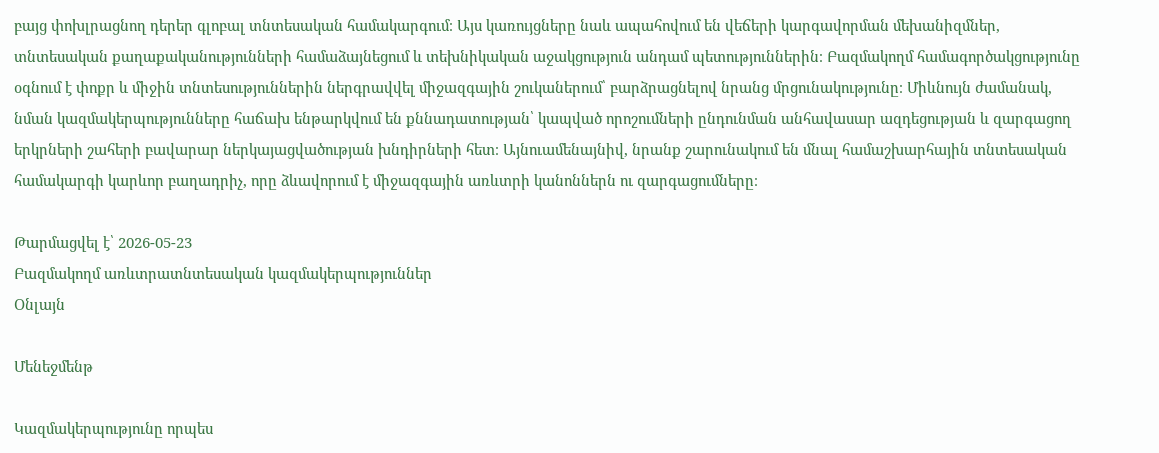բայց փոխլրացնող դերեր գլոբալ տնտեսական համակարգում։ Այս կառույցները նաև ապահովում են վեճերի կարգավորման մեխանիզմներ, տնտեսական քաղաքականությունների համաձայնեցում և տեխնիկական աջակցություն անդամ պետություններին։ Բազմակողմ համագործակցությունը օգնում է փոքր և միջին տնտեսություններին ներգրավվել միջազգային շուկաներում՝ բարձրացնելով նրանց մրցունակությունը։ Միևնույն ժամանակ, նման կազմակերպությունները հաճախ ենթարկվում են քննադատության՝ կապված որոշումների ընդունման անհավասար ազդեցության և զարգացող երկրների շահերի բավարար ներկայացվածության խնդիրների հետ։ Այնուամենայնիվ, նրանք շարունակում են մնալ համաշխարհային տնտեսական համակարգի կարևոր բաղադրիչ, որը ձևավորում է միջազգային առևտրի կանոններն ու զարգացումները։

Թարմացվել է՝ 2026-05-23
Բազմակողմ առևտրատնտեսական կազմակերպություններ
Օնլայն

Մենեջմենթ

Կազմակերպությունը որպես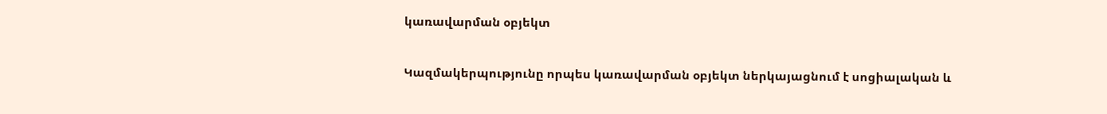կառավարման օբյեկտ

Կազմակերպությունը որպես կառավարման օբյեկտ ներկայացնում է սոցիալական և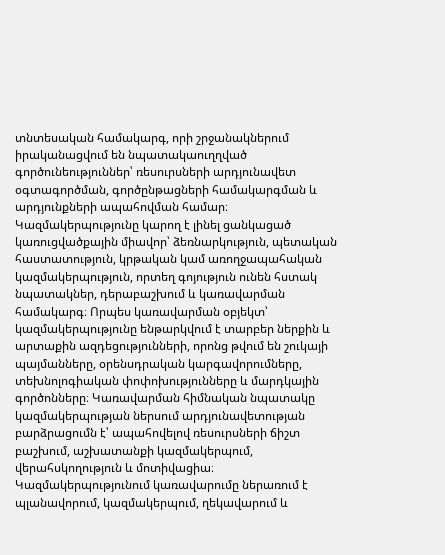տնտեսական համակարգ, որի շրջանակներում իրականացվում են նպատակաուղղված գործունեություններ՝ ռեսուրսների արդյունավետ օգտագործման, գործընթացների համակարգման և արդյունքների ապահովման համար։ Կազմակերպությունը կարող է լինել ցանկացած կառուցվածքային միավոր՝ ձեռնարկություն, պետական հաստատություն, կրթական կամ առողջապահական կազմակերպություն, որտեղ գոյություն ունեն հստակ նպատակներ, դերաբաշխում և կառավարման համակարգ։ Որպես կառավարման օբյեկտ՝ կազմակերպությունը ենթարկվում է տարբեր ներքին և արտաքին ազդեցությունների, որոնց թվում են շուկայի պայմանները, օրենսդրական կարգավորումները, տեխնոլոգիական փոփոխությունները և մարդկային գործոնները։ Կառավարման հիմնական նպատակը կազմակերպության ներսում արդյունավետության բարձրացումն է՝ ապահովելով ռեսուրսների ճիշտ բաշխում, աշխատանքի կազմակերպում, վերահսկողություն և մոտիվացիա։ Կազմակերպությունում կառավարումը ներառում է պլանավորում, կազմակերպում, ղեկավարում և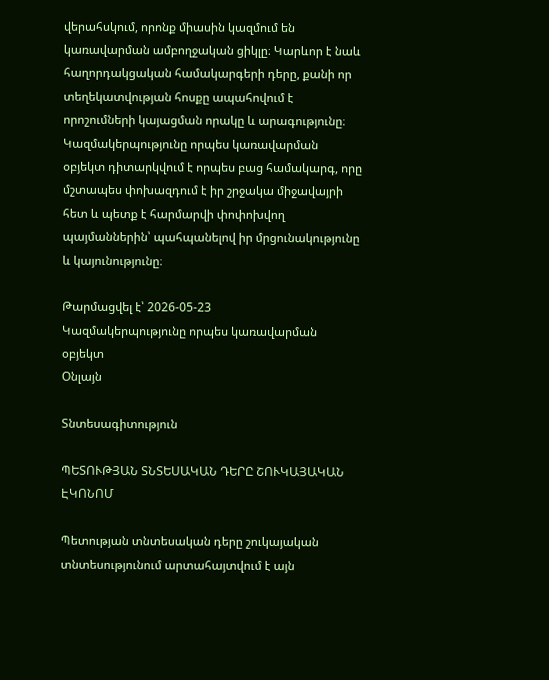վերահսկում, որոնք միասին կազմում են կառավարման ամբողջական ցիկլը։ Կարևոր է նաև հաղորդակցական համակարգերի դերը, քանի որ տեղեկատվության հոսքը ապահովում է որոշումների կայացման որակը և արագությունը։ Կազմակերպությունը որպես կառավարման օբյեկտ դիտարկվում է որպես բաց համակարգ, որը մշտապես փոխազդում է իր շրջակա միջավայրի հետ և պետք է հարմարվի փոփոխվող պայմաններին՝ պահպանելով իր մրցունակությունը և կայունությունը։

Թարմացվել է՝ 2026-05-23
Կազմակերպությունը որպես կառավարման օբյեկտ
Օնլայն

Տնտեսագիտություն

ՊԵՏՈՒԹՅԱՆ ՏՆՏԵՍԱԿԱՆ ԴԵՐԸ ՇՈՒԿԱՅԱԿԱՆ ԷԿՈՆՈՄ

Պետության տնտեսական դերը շուկայական տնտեսությունում արտահայտվում է այն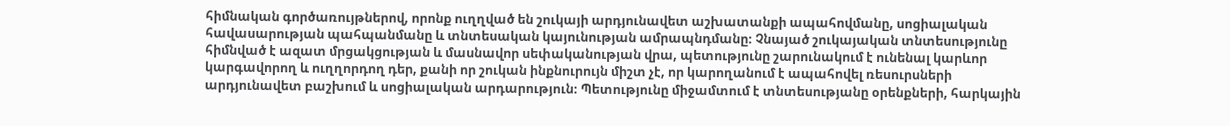հիմնական գործառույթներով, որոնք ուղղված են շուկայի արդյունավետ աշխատանքի ապահովմանը, սոցիալական հավասարության պահպանմանը և տնտեսական կայունության ամրապնդմանը։ Չնայած շուկայական տնտեսությունը հիմնված է ազատ մրցակցության և մասնավոր սեփականության վրա, պետությունը շարունակում է ունենալ կարևոր կարգավորող և ուղղորդող դեր, քանի որ շուկան ինքնուրույն միշտ չէ, որ կարողանում է ապահովել ռեսուրսների արդյունավետ բաշխում և սոցիալական արդարություն։ Պետությունը միջամտում է տնտեսությանը օրենքների, հարկային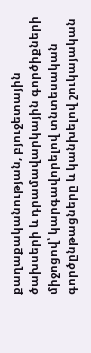քաղաքականության, բյուջետային ծախսերի և դրամավարկային գործիքների միջոցով՝ կարգավորելով տնտեսական գործընթացները և կանխելով շուկայական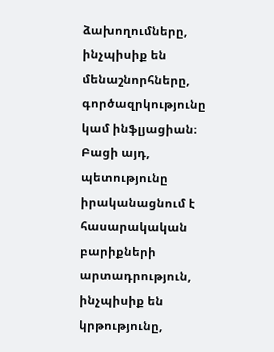ձախողումները, ինչպիսիք են մենաշնորհները, գործազրկությունը կամ ինֆլյացիան։ Բացի այդ, պետությունը իրականացնում է հասարակական բարիքների արտադրություն, ինչպիսիք են կրթությունը,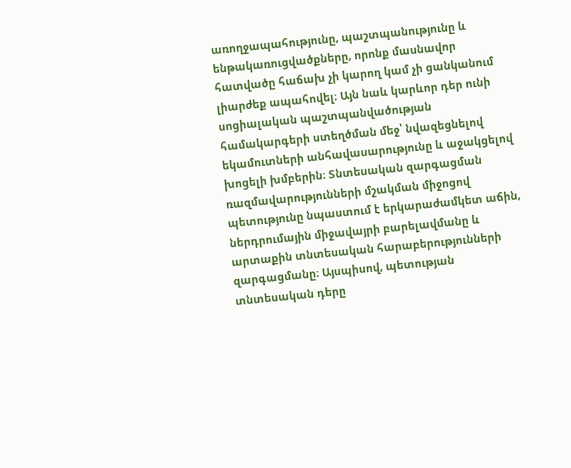առողջապահությունը, պաշտպանությունը և ենթակառուցվածքները, որոնք մասնավոր հատվածը հաճախ չի կարող կամ չի ցանկանում լիարժեք ապահովել։ Այն նաև կարևոր դեր ունի սոցիալական պաշտպանվածության համակարգերի ստեղծման մեջ՝ նվազեցնելով եկամուտների անհավասարությունը և աջակցելով խոցելի խմբերին։ Տնտեսական զարգացման ռազմավարությունների մշակման միջոցով պետությունը նպաստում է երկարաժամկետ աճին, ներդրումային միջավայրի բարելավմանը և արտաքին տնտեսական հարաբերությունների զարգացմանը։ Այսպիսով, պետության տնտեսական դերը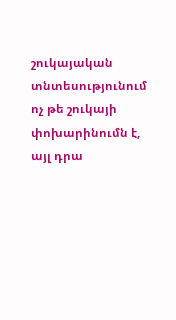շուկայական տնտեսությունում ոչ թե շուկայի փոխարինումն է, այլ դրա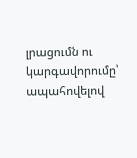լրացումն ու կարգավորումը՝ ապահովելով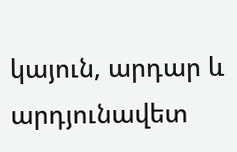կայուն, արդար և արդյունավետ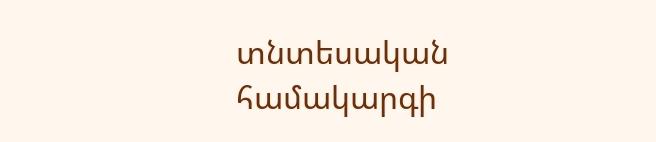տնտեսական համակարգի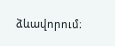ձևավորում։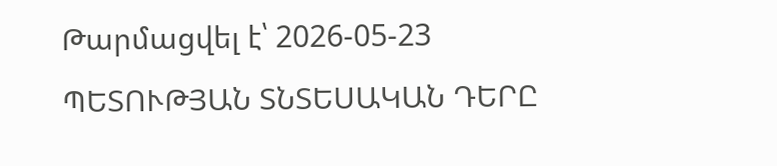Թարմացվել է՝ 2026-05-23
ՊԵՏՈՒԹՅԱՆ ՏՆՏԵՍԱԿԱՆ ԴԵՐԸ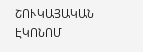ՇՈՒԿԱՅԱԿԱՆ ԷԿՈՆՈՄ